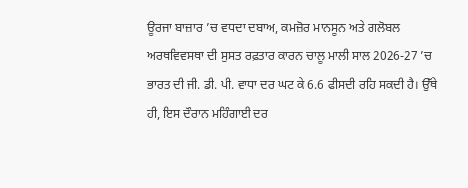ਊਰਜਾ ਬਾਜ਼ਾਰ ’ਚ ਵਧਦਾ ਦਬਾਅ, ਕਮਜ਼ੋਰ ਮਾਨਸੂਨ ਅਤੇ ਗਲੋਬਲ ਅਰਥਵਿਵਸਥਾ ਦੀ ਸੁਸਤ ਰਫ਼ਤਾਰ ਕਾਰਨ ਚਾਲੂ ਮਾਲੀ ਸਾਲ 2026-27 ’ਚ ਭਾਰਤ ਦੀ ਜੀ. ਡੀ. ਪੀ. ਵਾਧਾ ਦਰ ਘਟ ਕੇ 6.6 ਫੀਸਦੀ ਰਹਿ ਸਕਦੀ ਹੈ। ਉੱਥੇ ਹੀ, ਇਸ ਦੌਰਾਨ ਮਹਿੰਗਾਈ ਦਰ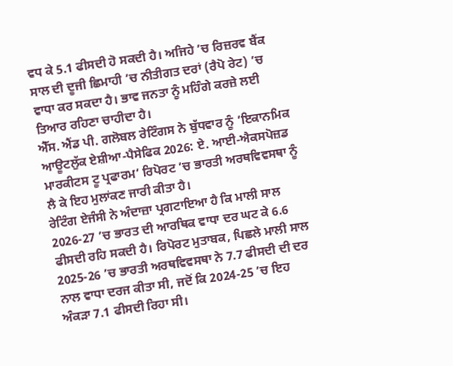ਵਧ ਕੇ 5.1 ਫੀਸਦੀ ਹੋ ਸਕਦੀ ਹੈ। ਅਜਿਹੇ ’ਚ ਰਿਜ਼ਰਵ ਬੈਂਕ ਸਾਲ ਦੀ ਦੂਜੀ ਛਿਮਾਹੀ ’ਚ ਨੀਤੀਗਤ ਦਰਾਂ (ਰੈਪੋ ਰੇਟ) ’ਚ ਵਾਧਾ ਕਰ ਸਕਦਾ ਹੈ। ਭਾਵ ਜਨਤਾ ਨੂੰ ਮਹਿੰਗੇ ਕਰਜ਼ੇ ਲਈ ਤਿਆਰ ਰਹਿਣਾ ਚਾਹੀਦਾ ਹੈ।
ਐੱਸ. ਐਂਡ ਪੀ. ਗਲੋਬਲ ਰੇਟਿੰਗਸ ਨੇ ਬੁੱਧਵਾਰ ਨੂੰ ‘ਇਕਾਨਮਿਕ ਆਊਟਲੁੱਕ ਏਸ਼ੀਆ-ਪੈਸੇਫਿਕ 2026: ਏ. ਆਈ-ਐਕਸਪੋਜ਼ਡ ਮਾਰਕੀਟਸ ਟੂ ਪ੍ਰਫਾਰਮ’ ਰਿਪੋਰਟ ’ਚ ਭਾਰਤੀ ਅਰਥਵਿਵਸਥਾ ਨੂੰ ਲੈ ਕੇ ਇਹ ਮੁਲਾਂਕਣ ਜਾਰੀ ਕੀਤਾ ਹੈ।
ਰੇਟਿੰਗ ਏਜੰਸੀ ਨੇ ਅੰਦਾਜ਼ਾ ਪ੍ਰਗਟਾਇਆ ਹੈ ਕਿ ਮਾਲੀ ਸਾਲ 2026-27 ’ਚ ਭਾਰਤ ਦੀ ਆਰਥਿਕ ਵਾਧਾ ਦਰ ਘਟ ਕੇ 6.6 ਫੀਸਦੀ ਰਹਿ ਸਕਦੀ ਹੈ। ਰਿਪੋਰਟ ਮੁਤਾਬਕ, ਪਿਛਲੇ ਮਾਲੀ ਸਾਲ 2025-26 ’ਚ ਭਾਰਤੀ ਅਰਥਵਿਵਸਥਾ ਨੇ 7.7 ਫੀਸਦੀ ਦੀ ਦਰ ਨਾਲ ਵਾਧਾ ਦਰਜ ਕੀਤਾ ਸੀ, ਜਦੋਂ ਕਿ 2024-25 ’ਚ ਇਹ ਅੰਕੜਾ 7.1 ਫੀਸਦੀ ਰਿਹਾ ਸੀ।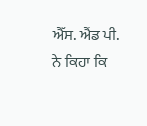ਐੱਸ. ਐਂਡ ਪੀ. ਨੇ ਕਿਹਾ ਕਿ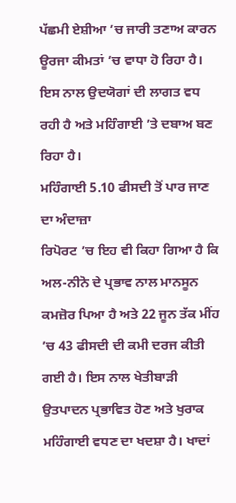ਪੱਛਮੀ ਏਸ਼ੀਆ ’ਚ ਜਾਰੀ ਤਣਾਅ ਕਾਰਨ ਊਰਜਾ ਕੀਮਤਾਂ ’ਚ ਵਾਧਾ ਹੋ ਰਿਹਾ ਹੈ। ਇਸ ਨਾਲ ਉਦਯੋਗਾਂ ਦੀ ਲਾਗਤ ਵਧ ਰਹੀ ਹੈ ਅਤੇ ਮਹਿੰਗਾਈ ’ਤੇ ਦਬਾਅ ਬਣ ਰਿਹਾ ਹੈ।
ਮਹਿੰਗਾਈ 5.10 ਫੀਸਦੀ ਤੋਂ ਪਾਰ ਜਾਣ ਦਾ ਅੰਦਾਜ਼ਾ
ਰਿਪੋਰਟ ’ਚ ਇਹ ਵੀ ਕਿਹਾ ਗਿਆ ਹੈ ਕਿ ਅਲ-ਨੀਨੋ ਦੇ ਪ੍ਰਭਾਵ ਨਾਲ ਮਾਨਸੂਨ ਕਮਜ਼ੋਰ ਪਿਆ ਹੈ ਅਤੇ 22 ਜੂਨ ਤੱਕ ਮੀਂਹ ’ਚ 43 ਫੀਸਦੀ ਦੀ ਕਮੀ ਦਰਜ ਕੀਤੀ ਗਈ ਹੈ। ਇਸ ਨਾਲ ਖੇਤੀਬਾੜੀ ਉਤਪਾਦਨ ਪ੍ਰਭਾਵਿਤ ਹੋਣ ਅਤੇ ਖੁਰਾਕ ਮਹਿੰਗਾਈ ਵਧਣ ਦਾ ਖਦਸ਼ਾ ਹੈ। ਖਾਦਾਂ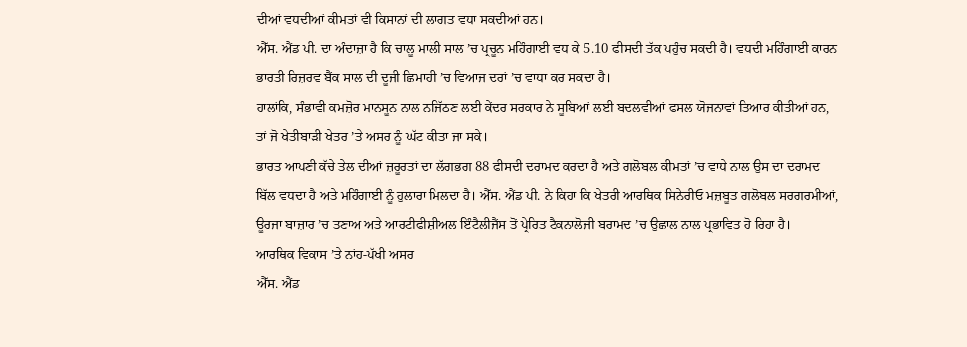ਦੀਆਂ ਵਧਦੀਆਂ ਕੀਮਤਾਂ ਵੀ ਕਿਸਾਨਾਂ ਦੀ ਲਾਗਤ ਵਧਾ ਸਕਦੀਆਂ ਹਨ।
ਐੱਸ. ਐਂਡ ਪੀ. ਦਾ ਅੰਦਾਜ਼ਾ ਹੈ ਕਿ ਚਾਲੂ ਮਾਲੀ ਸਾਲ ’ਚ ਪ੍ਰਚੂਨ ਮਹਿੰਗਾਈ ਵਧ ਕੇ 5.10 ਫੀਸਦੀ ਤੱਕ ਪਹੁੰਚ ਸਕਦੀ ਹੈ। ਵਧਦੀ ਮਹਿੰਗਾਈ ਕਾਰਨ ਭਾਰਤੀ ਰਿਜ਼ਰਵ ਬੈਂਕ ਸਾਲ ਦੀ ਦੂਜੀ ਛਿਮਾਹੀ ’ਚ ਵਿਆਜ ਦਰਾਂ ’ਚ ਵਾਧਾ ਕਰ ਸਕਦਾ ਹੈ।
ਹਾਲਾਂਕਿ, ਸੰਭਾਵੀ ਕਮਜ਼ੋਰ ਮਾਨਸੂਨ ਨਾਲ ਨਜਿੱਠਣ ਲਈ ਕੇਂਦਰ ਸਰਕਾਰ ਨੇ ਸੂਬਿਆਂ ਲਈ ਬਦਲਵੀਆਂ ਫਸਲ ਯੋਜਨਾਵਾਂ ਤਿਆਰ ਕੀਤੀਆਂ ਹਨ, ਤਾਂ ਜੋ ਖੇਤੀਬਾੜੀ ਖੇਤਰ ’ਤੇ ਅਸਰ ਨੂੰ ਘੱਟ ਕੀਤਾ ਜਾ ਸਕੇ।
ਭਾਰਤ ਆਪਣੀ ਕੱਚੇ ਤੇਲ ਦੀਆਂ ਜ਼ਰੂਰਤਾਂ ਦਾ ਲੱਗਭਗ 88 ਫੀਸਦੀ ਦਰਾਮਦ ਕਰਦਾ ਹੈ ਅਤੇ ਗਲੋਬਲ ਕੀਮਤਾਂ ’ਚ ਵਾਧੇ ਨਾਲ ਉਸ ਦਾ ਦਰਾਮਦ ਬਿੱਲ ਵਧਦਾ ਹੈ ਅਤੇ ਮਹਿੰਗਾਈ ਨੂੰ ਹੁਲਾਰਾ ਮਿਲਦਾ ਹੈ। ਐੱਸ. ਐਂਡ ਪੀ. ਨੇ ਕਿਹਾ ਕਿ ਖੇਤਰੀ ਆਰਥਿਕ ਸਿਨੇਰੀਓ ਮਜ਼ਬੂਤ ਗਲੋਬਲ ਸਰਗਰਮੀਆਂ, ਊਰਜਾ ਬਾਜ਼ਾਰ ’ਚ ਤਣਾਅ ਅਤੇ ਆਰਟੀਫੀਸ਼ੀਅਲ ਇੰਟੈਲੀਜੈਂਸ ਤੋਂ ਪ੍ਰੇਰਿਤ ਟੈਕਨਾਲੋਜੀ ਬਰਾਮਦ ’ਚ ਉਛਾਲ ਨਾਲ ਪ੍ਰਭਾਵਿਤ ਹੋ ਰਿਹਾ ਹੈ।
ਆਰਥਿਕ ਵਿਕਾਸ ’ਤੇ ਨਾਂਹ-ਪੱਖੀ ਅਸਰ
ਐੱਸ. ਐਂਡ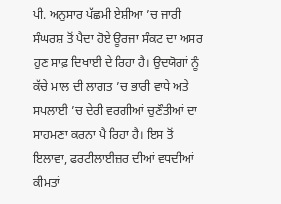ਪੀ. ਅਨੁਸਾਰ ਪੱਛਮੀ ਏਸ਼ੀਆ ’ਚ ਜਾਰੀ ਸੰਘਰਸ਼ ਤੋਂ ਪੈਦਾ ਹੋਏ ਊਰਜਾ ਸੰਕਟ ਦਾ ਅਸਰ ਹੁਣ ਸਾਫ਼ ਦਿਖਾਈ ਦੇ ਰਿਹਾ ਹੈ। ਉਦਯੋਗਾਂ ਨੂੰ ਕੱਚੇ ਮਾਲ ਦੀ ਲਾਗਤ ’ਚ ਭਾਰੀ ਵਾਧੇ ਅਤੇ ਸਪਲਾਈ ’ਚ ਦੇਰੀ ਵਰਗੀਆਂ ਚੁਣੌਤੀਆਂ ਦਾ ਸਾਹਮਣਾ ਕਰਨਾ ਪੈ ਰਿਹਾ ਹੈ। ਇਸ ਤੋਂ ਇਲਾਵਾ, ਫਰਟੀਲਾਈਜ਼ਰ ਦੀਆਂ ਵਧਦੀਆਂ ਕੀਮਤਾਂ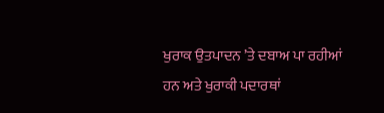ਖੁਰਾਕ ਉਤਪਾਦਨ ’ਤੇ ਦਬਾਅ ਪਾ ਰਹੀਆਂ ਹਨ ਅਤੇ ਖੁਰਾਕੀ ਪਦਾਰਥਾਂ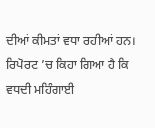ਦੀਆਂ ਕੀਮਤਾਂ ਵਧਾ ਰਹੀਆਂ ਹਨ।
ਰਿਪੋਰਟ ’ਚ ਕਿਹਾ ਗਿਆ ਹੈ ਕਿ ਵਧਦੀ ਮਹਿੰਗਾਈ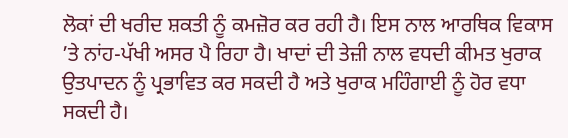ਲੋਕਾਂ ਦੀ ਖਰੀਦ ਸ਼ਕਤੀ ਨੂੰ ਕਮਜ਼ੋਰ ਕਰ ਰਹੀ ਹੈ। ਇਸ ਨਾਲ ਆਰਥਿਕ ਵਿਕਾਸ ’ਤੇ ਨਾਂਹ-ਪੱਖੀ ਅਸਰ ਪੈ ਰਿਹਾ ਹੈ। ਖਾਦਾਂ ਦੀ ਤੇਜ਼ੀ ਨਾਲ ਵਧਦੀ ਕੀਮਤ ਖੁਰਾਕ ਉਤਪਾਦਨ ਨੂੰ ਪ੍ਰਭਾਵਿਤ ਕਰ ਸਕਦੀ ਹੈ ਅਤੇ ਖੁਰਾਕ ਮਹਿੰਗਾਈ ਨੂੰ ਹੋਰ ਵਧਾ ਸਕਦੀ ਹੈ।